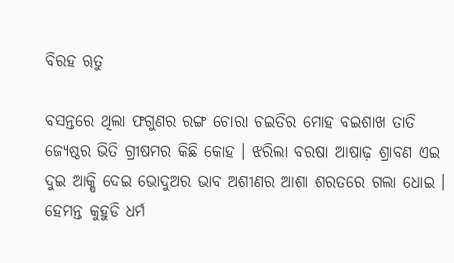ବିରହ ୠତୁ

ବସନ୍ତରେ ଥିଲା ଫଗୁଣର ରଙ୍ଗ ଚୋରା ଚଇତିର ମୋହ ବଇଶାଖ ତାତି ଜ୍ୟେଷ୍ଠର ଭିତି ଗ୍ରୀଷମର କିଛି କୋହ । ଝରିଲା ବରଷା ଆଷାଢ଼ ଶ୍ରାବଣ ଏଇ ଦୁଇ ଆକ୍ଷି ଦେଇ ଭୋଦୁଅର ଭାବ ଅଶୀଣର ଆଶା ଶରତରେ ଗଲା ଧୋଇ । ହେମନ୍ତ କୁହୁଡି ଧର୍ମ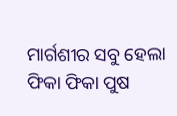ମାର୍ଗଶୀର ସବୁ ହେଲା ଫିକା ଫିକା ପୁଷ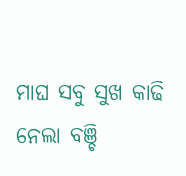ମାଘ ସବୁ ସୁଖ କାଢି ନେଲା ବଞ୍ଚି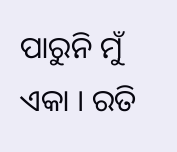ପାରୁନି ମୁଁ ଏକା । ରତି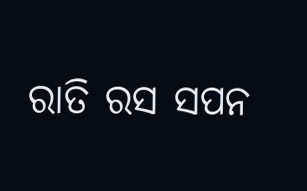ରାତି ରସ ସପନ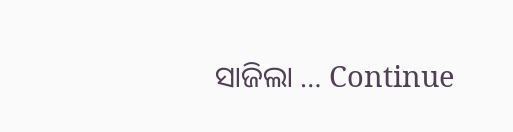ସାଜିଲା … Continue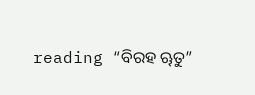reading “ବିରହ ୠତୁ”